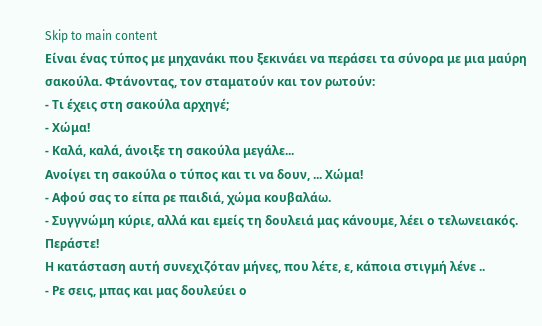Skip to main content
Είναι ένας τύπος με μηχανάκι που ξεκινάει να περάσει τα σύνορα με μια μαύρη σακούλα. Φτάνοντας, τον σταματούν και τον ρωτούν:
- Τι έχεις στη σακούλα αρχηγέ;
- Χώμα!
- Καλά, καλά, άνοιξε τη σακούλα μεγάλε...
Ανοίγει τη σακούλα ο τύπος και τι να δουν, ... Χώμα!
- Αφού σας το είπα ρε παιδιά, χώμα κουβαλάω.
- Συγγνώμη κύριε, αλλά και εμείς τη δουλειά μας κάνουμε, λέει ο τελωνειακός. Περάστε!
Η κατάσταση αυτή συνεχιζόταν μήνες, που λέτε, ε, κάποια στιγμή λένε ..
- Ρε σεις, μπας και μας δουλεύει ο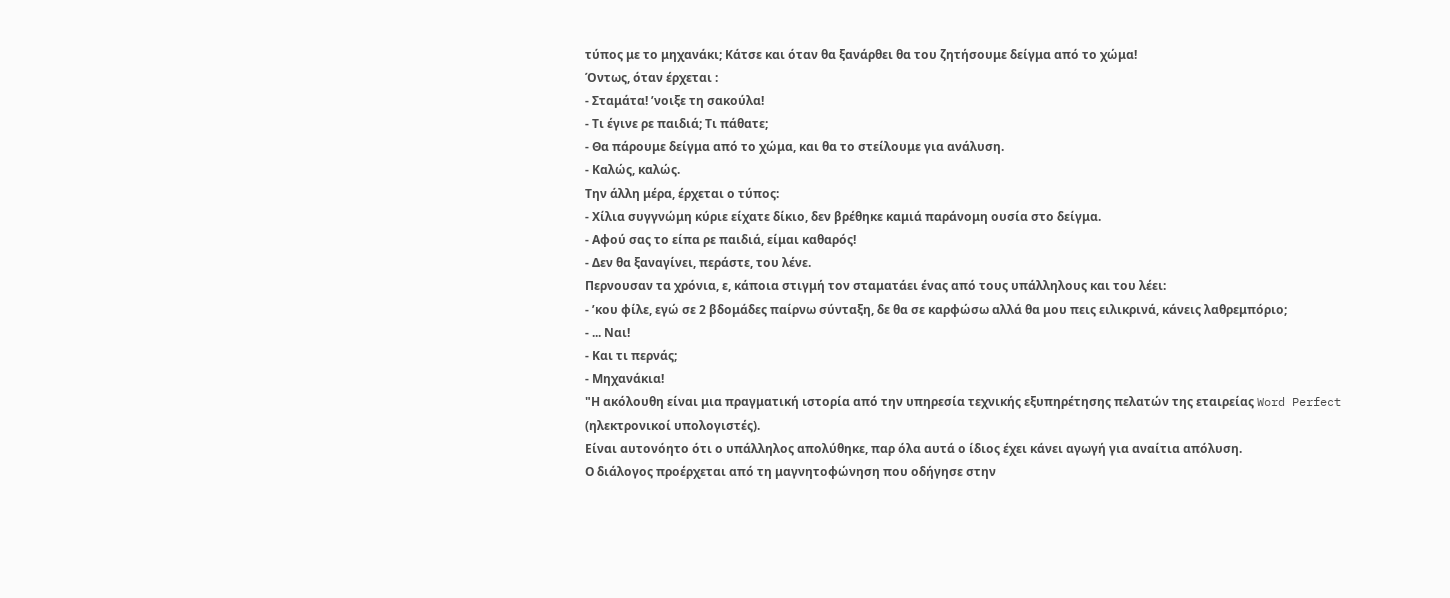τύπος με το μηχανάκι; Κάτσε και όταν θα ξανάρθει θα του ζητήσουμε δείγμα από το χώμα!
Όντως, όταν έρχεται :
- Σταμάτα! ʼνοιξε τη σακούλα!
- Τι έγινε ρε παιδιά; Τι πάθατε;
- Θα πάρουμε δείγμα από το χώμα, και θα το στείλουμε για ανάλυση.
- Καλώς, καλώς.
Την άλλη μέρα, έρχεται ο τύπος:
- Χίλια συγγνώμη κύριε είχατε δίκιο, δεν βρέθηκε καμιά παράνομη ουσία στο δείγμα.
- Αφού σας το είπα ρε παιδιά, είμαι καθαρός!
- Δεν θα ξαναγίνει, περάστε, του λένε.
Περνουσαν τα χρόνια, ε, κάποια στιγμή τον σταματάει ένας από τους υπάλληλους και του λέει:
- ʼκου φίλε, εγώ σε 2 βδομάδες παίρνω σύνταξη, δε θα σε καρφώσω αλλά θα μου πεις ειλικρινά, κάνεις λαθρεμπόριο;
- ... Ναι!
- Και τι περνάς;
- Μηχανάκια!
"Η ακόλουθη είναι μια πραγματική ιστορία από την υπηρεσία τεχνικής εξυπηρέτησης πελατών της εταιρείας Word Perfect (ηλεκτρονικοί υπολογιστές).
Είναι αυτονόητο ότι ο υπάλληλος απολύθηκε, παρ όλα αυτά ο ίδιος έχει κάνει αγωγή για αναίτια απόλυση.
Ο διάλογος προέρχεται από τη μαγνητοφώνηση που οδήγησε στην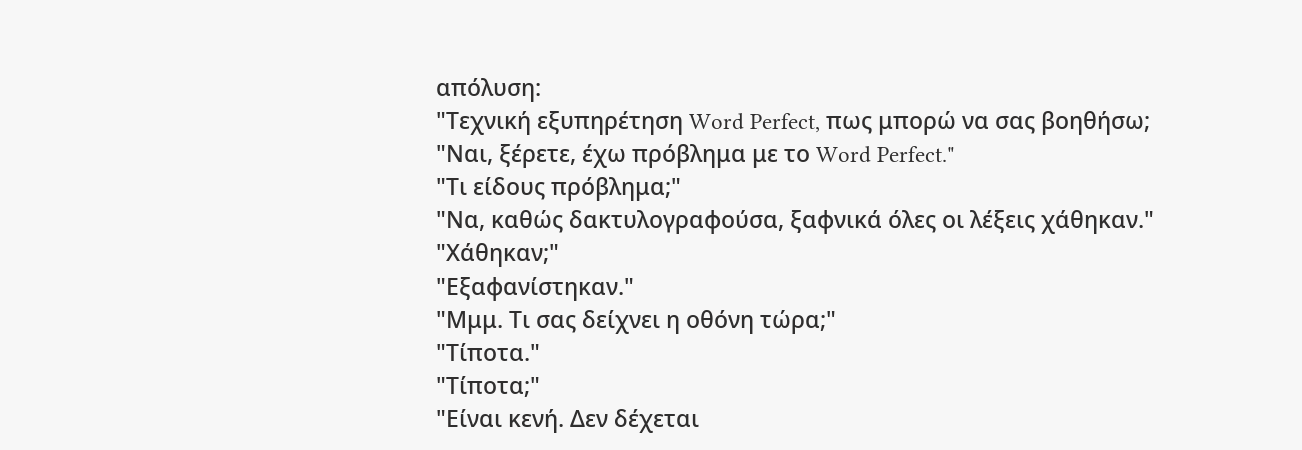απόλυση:
"Τεχνική εξυπηρέτηση Word Perfect, πως μπορώ να σας βοηθήσω;
"Ναι, ξέρετε, έχω πρόβλημα με το Word Perfect."
"Τι είδους πρόβλημα;"
"Να, καθώς δακτυλογραφούσα, ξαφνικά όλες οι λέξεις χάθηκαν."
"Χάθηκαν;"
"Εξαφανίστηκαν."
"Μμμ. Τι σας δείχνει η οθόνη τώρα;"
"Τίποτα."
"Τίποτα;"
"Είναι κενή. Δεν δέχεται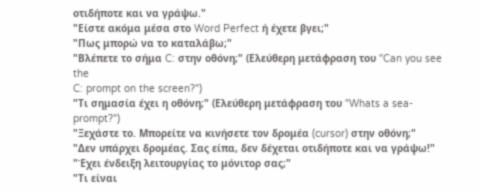οτιδήποτε και να γράψω."
"Είστε ακόμα μέσα στο Word Perfect ή έχετε βγει;"
"Πως μπορώ να το καταλάβω;"
"Βλέπετε το σήμα C: στην οθόνη;" (Ελεύθερη μετάφραση του "Can you see the
C: prompt on the screen?")
"Τι σημασία έχει η οθόνη;" (Ελεύθερη μετάφραση του "Whats a sea-prompt?")
"Ξεχάστε το. Μπορείτε να κινήσετε τον δρομέα (cursor) στην οθόνη;"
"Δεν υπάρχει δρομέας. Σας είπα, δεν δέχεται οτιδήποτε και να γράψω!"
"Έχει ένδειξη λειτουργίας το μόνιτορ σας;"
"Τι είναι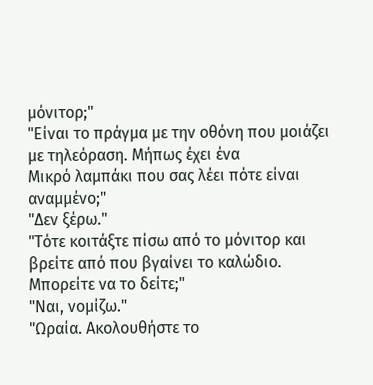μόνιτορ;"
"Είναι το πράγμα με την οθόνη που μοιάζει με τηλεόραση. Μήπως έχει ένα
Μικρό λαμπάκι που σας λέει πότε είναι αναμμένο;"
"Δεν ξέρω."
"Τότε κοιτάξτε πίσω από το μόνιτορ και βρείτε από που βγαίνει το καλώδιο.
Μπορείτε να το δείτε;"
"Ναι, νομίζω."
"Ωραία. Ακολουθήστε το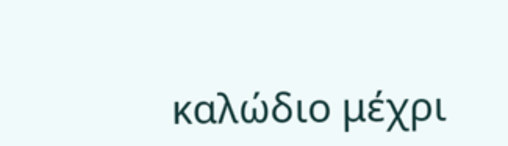καλώδιο μέχρι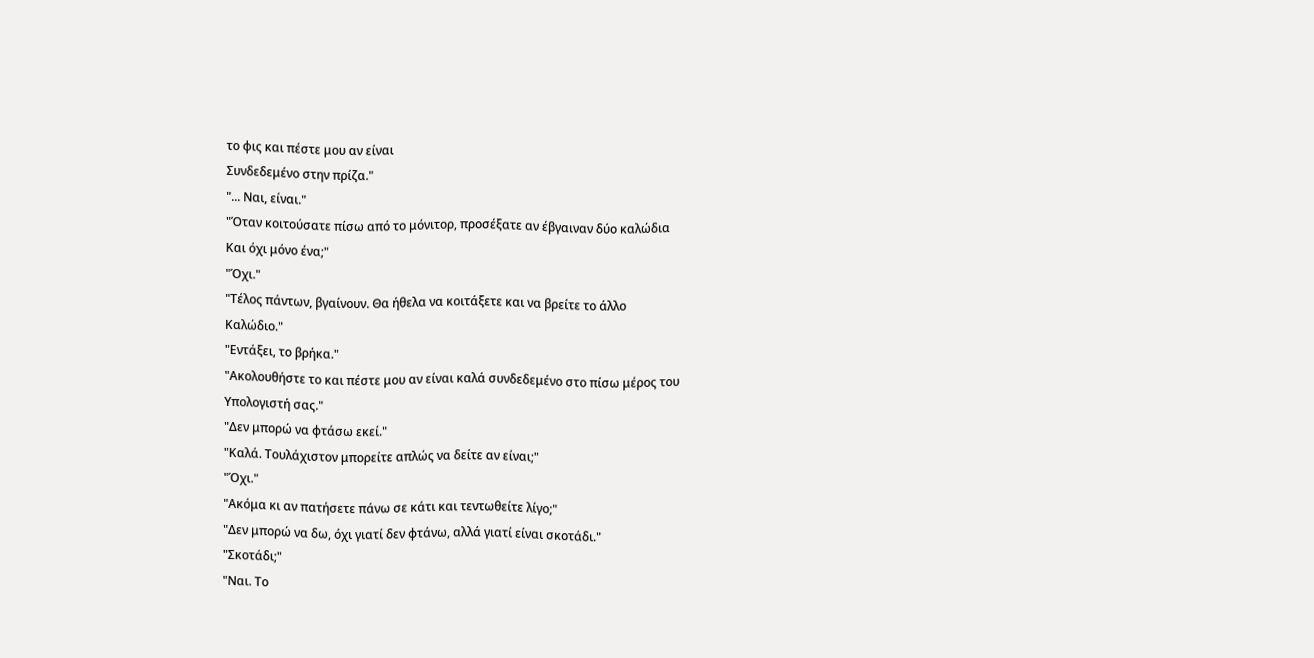το φις και πέστε μου αν είναι
Συνδεδεμένο στην πρίζα."
"... Ναι, είναι."
"Όταν κοιτούσατε πίσω από το μόνιτορ, προσέξατε αν έβγαιναν δύο καλώδια
Και όχι μόνο ένα;"
"Όχι."
"Τέλος πάντων, βγαίνουν. Θα ήθελα να κοιτάξετε και να βρείτε το άλλο
Καλώδιο."
"Εντάξει, το βρήκα."
"Ακολουθήστε το και πέστε μου αν είναι καλά συνδεδεμένο στο πίσω μέρος του
Υπολογιστή σας."
"Δεν μπορώ να φτάσω εκεί."
"Καλά. Τουλάχιστον μπορείτε απλώς να δείτε αν είναι;"
"Όχι."
"Ακόμα κι αν πατήσετε πάνω σε κάτι και τεντωθείτε λίγο;"
"Δεν μπορώ να δω, όχι γιατί δεν φτάνω, αλλά γιατί είναι σκοτάδι."
"Σκοτάδι;"
"Ναι. Το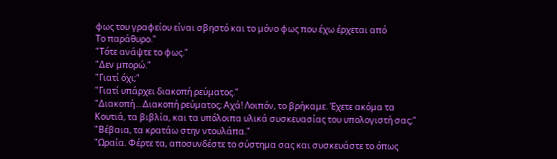φως του γραφείου είναι σβηστό και το μόνο φως που έχω έρχεται από
Το παράθυρο."
"Τότε ανάψτε το φως."
"Δεν μπορώ."
"Γιατί όχι;"
"Γιατί υπάρχει διακοπή ρεύματος."
"Διακοπή... Διακοπή ρεύματος; Αχά! Λοιπόν, το βρήκαμε. Έχετε ακόμα τα
Κουτιά, τα βιβλία, και τα υπόλοιπα υλικά συσκευασίας του υπολογιστή σας;"
"Βέβαια, τα κρατάω στην ντουλάπα."
"Ωραία. Φέρτε τα, αποσυνδέστε το σύστημα σας και συσκευάστε το όπως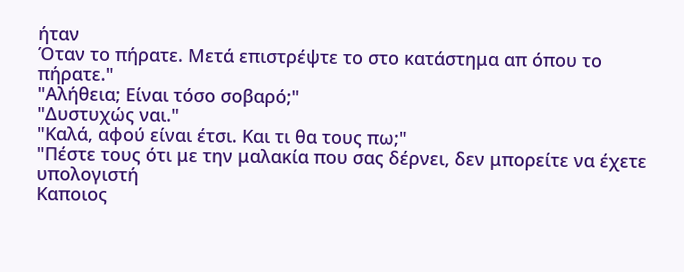ήταν
Όταν το πήρατε. Μετά επιστρέψτε το στο κατάστημα απ όπου το πήρατε."
"Αλήθεια; Είναι τόσο σοβαρό;"
"Δυστυχώς ναι."
"Καλά, αφού είναι έτσι. Και τι θα τους πω;"
"Πέστε τους ότι με την μαλακία που σας δέρνει, δεν μπορείτε να έχετε υπολογιστή
Καποιος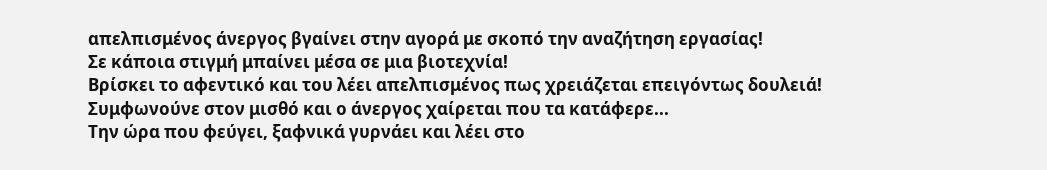απελπισμένος άνεργος βγαίνει στην αγορά με σκοπό την αναζήτηση εργασίας!
Σε κάποια στιγμή μπαίνει μέσα σε μια βιοτεχνία!
Βρίσκει το αφεντικό και του λέει απελπισμένος πως χρειάζεται επειγόντως δουλειά!
Συμφωνούνε στον μισθό και ο άνεργος χαίρεται που τα κατάφερε...
Την ώρα που φεύγει, ξαφνικά γυρνάει και λέει στο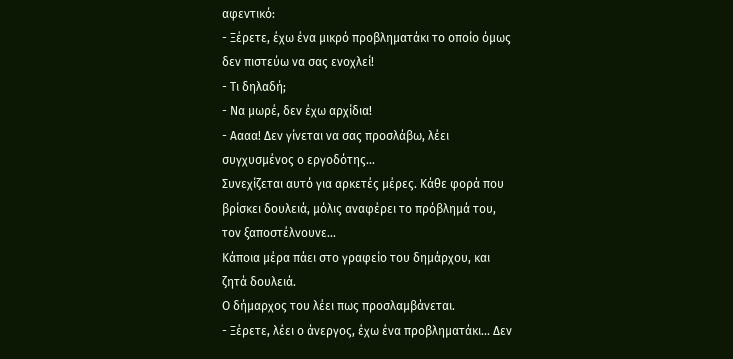αφεντικό:
- Ξέρετε, έχω ένα μικρό προβληματάκι το οποίο όμως δεν πιστεύω να σας ενοχλεί!
- Τι δηλαδή;
- Να μωρέ, δεν έχω αρχίδια!
- Αααα! Δεν γίνεται να σας προσλάβω, λέει συγχυσμένος ο εργοδότης...
Συνεχίζεται αυτό για αρκετές μέρες. Κάθε φορά που βρίσκει δουλειά, μόλις αναφέρει το πρόβλημά του, τον ξαποστέλνουνε...
Κάποια μέρα πάει στο γραφείο του δημάρχου, και ζητά δουλειά.
Ο δήμαρχος του λέει πως προσλαμβάνεται.
- Ξέρετε, λέει ο άνεργος, έχω ένα προβληματάκι... Δεν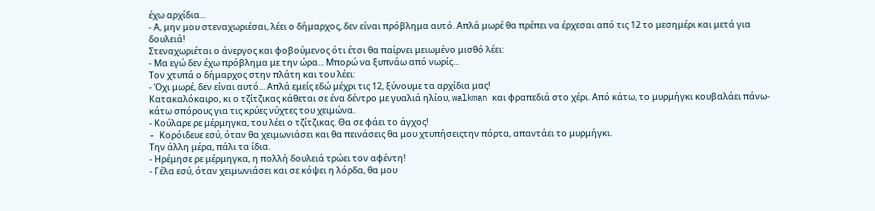έχω αρχίδια...
- Α, μην μου στεναχωριέσαι, λέει ο δήμαρχος, δεν είναι πρόβλημα αυτό. Απλά μωρέ θα πρέπει να έρχεσαι από τις 12 το μεσημέρι και μετά για δουλειά!
Στεναχωριέται ο άνεργος και φοβούμενος ότι έτσι θα παίρνει μειωμένο μισθό λέει:
- Μα εγώ δεν έχω πρόβλημα με την ώρα... Μπορώ να ξυπνάω από νωρίς...
Τον χτυπά ο δήμαρχος στην πλάτη και του λέει:
- Όχι μωρέ, δεν είναι αυτό... Απλά εμείς εδώ μέχρι τις 12, ξύνουμε τα αρχίδια μας!
Κατακαλόκαιρο, κι ο τζίτζικας κάθεται σε ένα δέντρο με γυαλιά ηλίου, walkman και φραπεδιά στο χέρι. Από κάτω, το μυρμήγκι κουβαλάει πάνω-κάτω σπόρους για τις κρύες νύχτες του χειμώνα.
- Κούλαρε ρε μέρμηγκα, του λέει ο τζίτζικας. Θα σε φάει το άγχος!
- Koρόιδευε εσύ, όταν θα χειμωνιάσει και θα πεινάσεις θα μου χτυπήσειςτην πόρτα, απαντάει το μυρμήγκι.
Την άλλη μέρα, πάλι τα ίδια.
- Ηρέμησε ρε μέρμηγκα, η πολλή δουλειά τρώει τον αφέντη!
- Γέλα εσύ, όταν χειμωνιάσει και σε κόψει η λόρδα, θα μου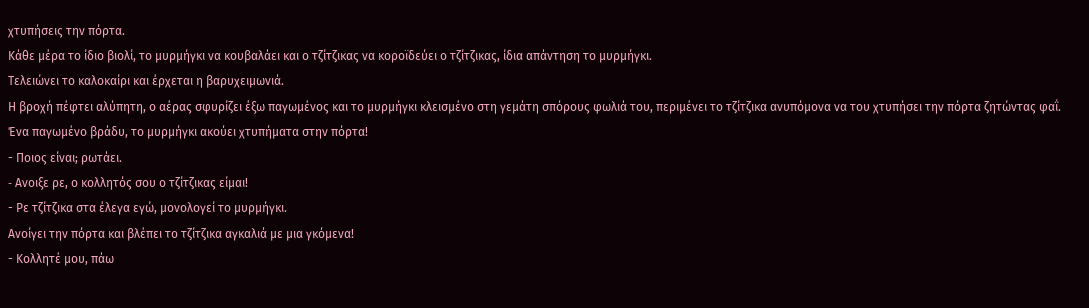χτυπήσεις την πόρτα.
Κάθε μέρα το ίδιο βιολί, το μυρμήγκι να κουβαλάει και ο τζίτζικας να κοροϊδεύει ο τζίτζικας, ίδια απάντηση το μυρμήγκι.
Τελειώνει το καλοκαίρι και έρχεται η βαρυχειμωνιά.
Η βροχή πέφτει αλύπητη, ο αέρας σφυρίζει έξω παγωμένος και το μυρμήγκι κλεισμένο στη γεμάτη σπόρους φωλιά του, περιμένει το τζίτζικα ανυπόμονα να του χτυπήσει την πόρτα ζητώντας φαΐ.
Ένα παγωμένο βράδυ, το μυρμήγκι ακούει χτυπήματα στην πόρτα!
- Ποιος είναι; ρωτάει.
- Aνοιξε ρε, ο κολλητός σου ο τζίτζικας είμαι!
- Ρε τζίτζικα στα έλεγα εγώ, μονολογεί το μυρμήγκι.
Ανοίγει την πόρτα και βλέπει το τζίτζικα αγκαλιά με μια γκόμενα!
- Κολλητέ μου, πάω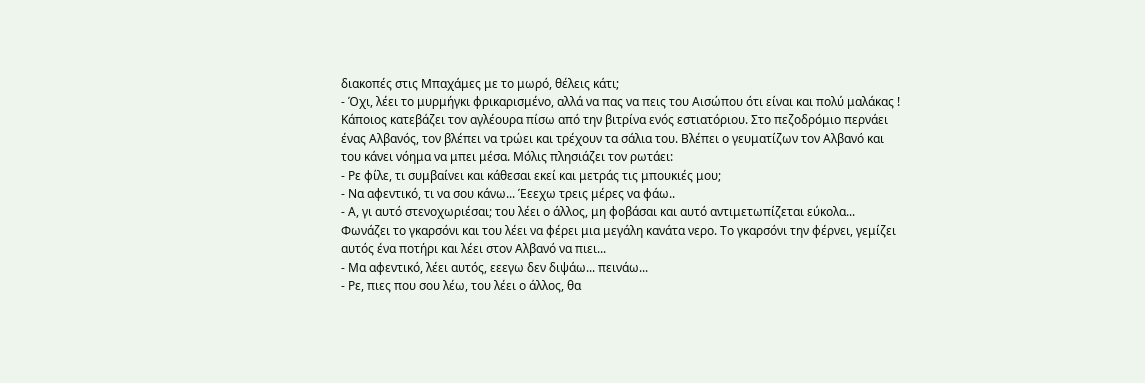διακοπές στις Μπαχάμες με το μωρό, θέλεις κάτι;
- Όχι, λέει το μυρμήγκι φρικαρισμένο, αλλά να πας να πεις του Αισώπου ότι είναι και πολύ μαλάκας !
Κάποιος κατεβάζει τον αγλέουρα πίσω από την βιτρίνα ενός εστιατόριου. Στο πεζοδρόμιο περνάει ένας Αλβανός, τον βλέπει να τρώει και τρέχουν τα σάλια του. Βλέπει ο γευματίζων τον Αλβανό και του κάνει νόημα να μπει μέσα. Μόλις πλησιάζει τον ρωτάει:
- Ρε φίλε, τι συμβαίνει και κάθεσαι εκεί και μετράς τις μπουκιές μου;
- Να αφεντικό, τι να σου κάνω... Έεεχω τρεις μέρες να φάω..
- Α, γι αυτό στενοχωριέσαι; του λέει ο άλλος, μη φοβάσαι και αυτό αντιμετωπίζεται εύκολα...
Φωνάζει το γκαρσόνι και του λέει να φέρει μια μεγάλη κανάτα νερο. Το γκαρσόνι την φέρνει, γεμίζει αυτός ένα ποτήρι και λέει στον Αλβανό να πιει...
- Μα αφεντικό, λέει αυτός, εεεγω δεν διψάω... πεινάω...
- Ρε, πιες που σου λέω, του λέει ο άλλος, θα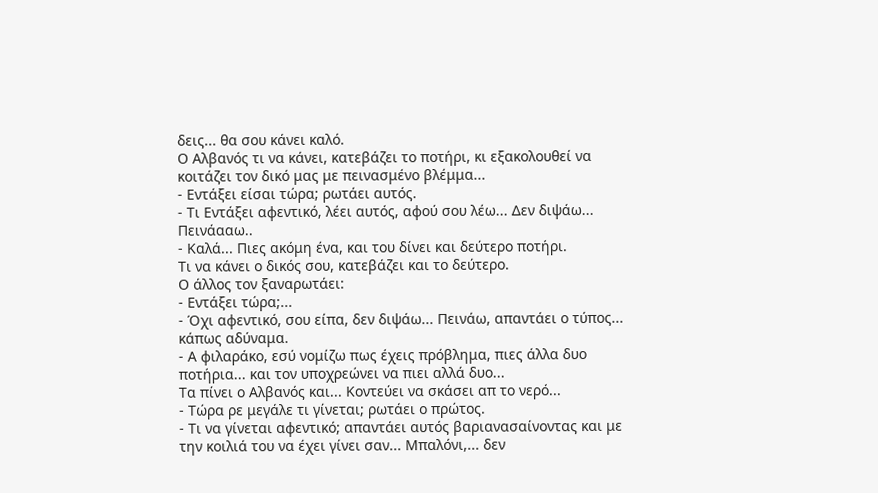δεις... θα σου κάνει καλό.
Ο Αλβανός τι να κάνει, κατεβάζει το ποτήρι, κι εξακολουθεί να κοιτάζει τον δικό μας με πεινασμένο βλέμμα...
- Εντάξει είσαι τώρα; ρωτάει αυτός.
- Τι Εντάξει αφεντικό, λέει αυτός, αφού σου λέω... Δεν διψάω... Πεινάααω..
- Καλά... Πιες ακόμη ένα, και του δίνει και δεύτερο ποτήρι.
Τι να κάνει ο δικός σου, κατεβάζει και το δεύτερο.
Ο άλλος τον ξαναρωτάει:
- Εντάξει τώρα;...
- Όχι αφεντικό, σου είπα, δεν διψάω... Πεινάω, απαντάει ο τύπος... κάπως αδύναμα.
- Α φιλαράκο, εσύ νομίζω πως έχεις πρόβλημα, πιες άλλα δυο ποτήρια... και τον υποχρεώνει να πιει αλλά δυο...
Τα πίνει ο Αλβανός και... Κοντεύει να σκάσει απ το νερό...
- Τώρα ρε μεγάλε τι γίνεται; ρωτάει ο πρώτος.
- Τι να γίνεται αφεντικό; απαντάει αυτός βαριανασαίνοντας και με την κοιλιά του να έχει γίνει σαν... Μπαλόνι,... δεν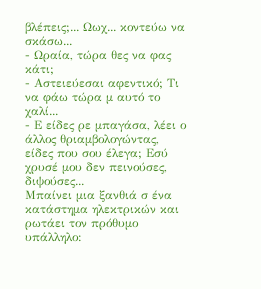βλέπεις;... Ωωχ... κοντεύω να σκάσω...
- Ωραία, τώρα θες να φας κάτι;
- Αστειεύεσαι αφεντικό; Τι να φάω τώρα μ αυτό το χαλί...
- Ε είδες ρε μπαγάσα, λέει ο άλλος θριαμβολογώντας, είδες που σου έλεγα; Εσύ χρυσέ μου δεν πεινούσες, διψούσες...
Μπαίνει μια ξανθιά σ ένα κατάστημα ηλεκτρικών και ρωτάει τον πρόθυμο υπάλληλο: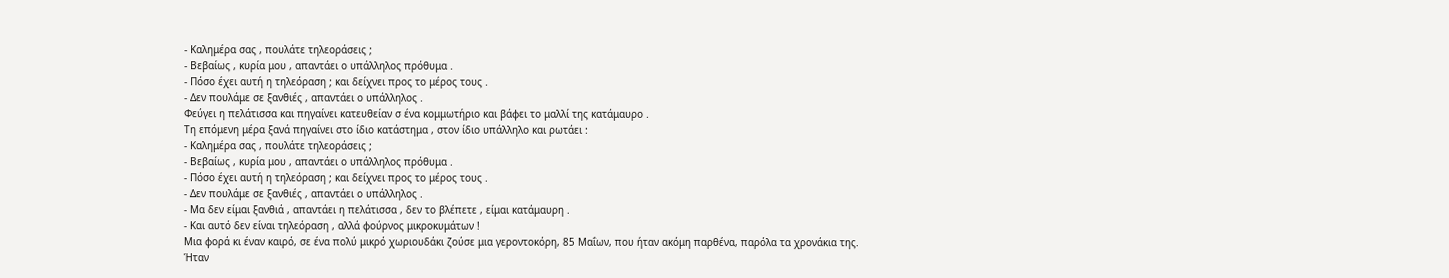- Καλημέρα σας , πουλάτε τηλεοράσεις ;
- Βεβαίως , κυρία μου , απαντάει ο υπάλληλος πρόθυμα .
- Πόσο έχει αυτή η τηλεόραση ; και δείχνει προς το μέρος τους .
- Δεν πουλάμε σε ξανθιές , απαντάει ο υπάλληλος .
Φεύγει η πελάτισσα και πηγαίνει κατευθείαν σ ένα κομμωτήριο και βάφει το μαλλί της κατάμαυρο .
Τη επόμενη μέρα ξανά πηγαίνει στο ίδιο κατάστημα , στον ίδιο υπάλληλο και ρωτάει :
- Καλημέρα σας , πουλάτε τηλεοράσεις ;
- Βεβαίως , κυρία μου , απαντάει ο υπάλληλος πρόθυμα .
- Πόσο έχει αυτή η τηλεόραση ; και δείχνει προς το μέρος τους .
- Δεν πουλάμε σε ξανθιές , απαντάει ο υπάλληλος .
- Μα δεν είμαι ξανθιά , απαντάει η πελάτισσα , δεν το βλέπετε , είμαι κατάμαυρη .
- Και αυτό δεν είναι τηλεόραση , αλλά φούρνος μικροκυμάτων !
Μια φορά κι έναν καιρό, σε ένα πολύ μικρό χωριουδάκι ζούσε μια γεροντοκόρη, 85 Μαΐων, που ήταν ακόμη παρθένα, παρόλα τα χρονάκια της.
Ήταν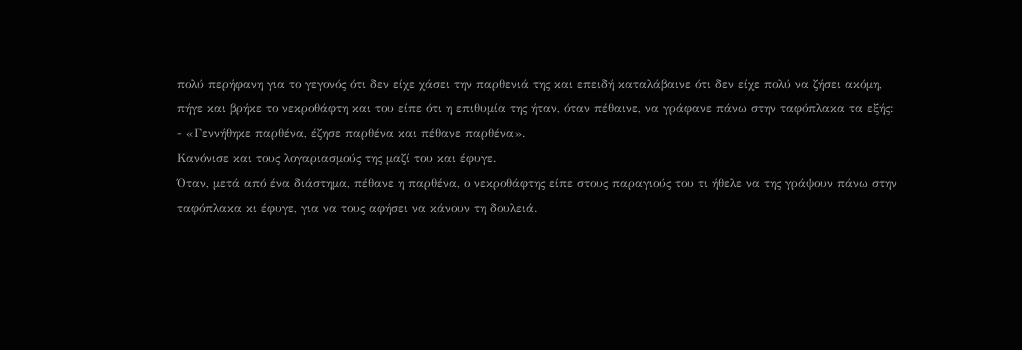πολύ περήφανη για το γεγονός ότι δεν είχε χάσει την παρθενιά της και επειδή καταλάβαινε ότι δεν είχε πολύ να ζήσει ακόμη, πήγε και βρήκε το νεκροθάφτη και του είπε ότι η επιθυμία της ήταν, όταν πέθαινε, να γράφανε πάνω στην ταφόπλακα τα εξής:
- «Γεννήθηκε παρθένα, έζησε παρθένα και πέθανε παρθένα».
Κανόνισε και τους λογαριασμούς της μαζί του και έφυγε.
Όταν, μετά από ένα διάστημα, πέθανε η παρθένα, ο νεκροθάφτης είπε στους παραγιούς του τι ήθελε να της γράψουν πάνω στην ταφόπλακα κι έφυγε, για να τους αφήσει να κάνουν τη δουλειά.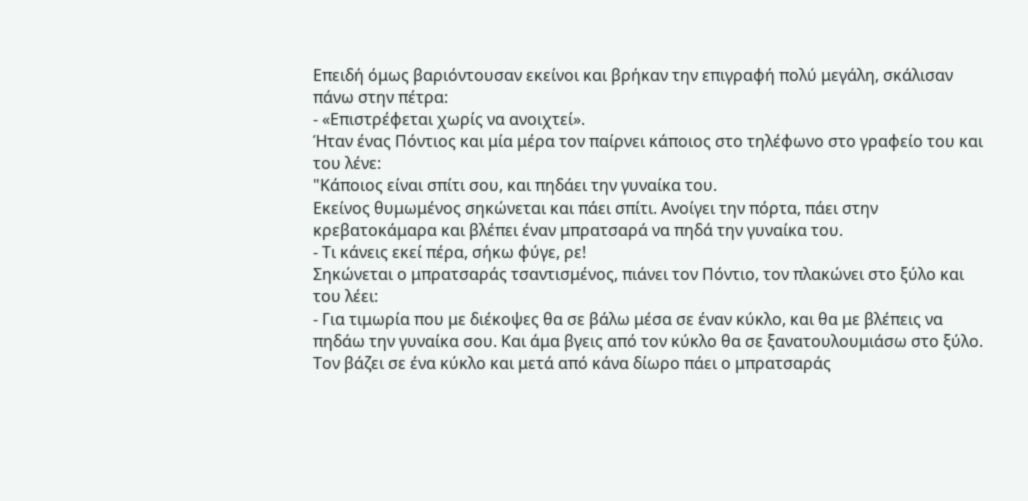Επειδή όμως βαριόντουσαν εκείνοι και βρήκαν την επιγραφή πολύ μεγάλη, σκάλισαν πάνω στην πέτρα:
- «Επιστρέφεται χωρίς να ανοιχτεί».
Ήταν ένας Πόντιος και μία μέρα τον παίρνει κάποιος στο τηλέφωνο στο γραφείο του και του λένε:
"Κάποιος είναι σπίτι σου, και πηδάει την γυναίκα του.
Εκείνος θυμωμένος σηκώνεται και πάει σπίτι. Ανοίγει την πόρτα, πάει στην κρεβατοκάμαρα και βλέπει έναν μπρατσαρά να πηδά την γυναίκα του.
- Τι κάνεις εκεί πέρα, σήκω φύγε, ρε!
Σηκώνεται ο μπρατσαράς τσαντισμένος, πιάνει τον Πόντιο, τον πλακώνει στο ξύλο και του λέει:
- Για τιμωρία που με διέκοψες θα σε βάλω μέσα σε έναν κύκλο, και θα με βλέπεις να πηδάω την γυναίκα σου. Και άμα βγεις από τον κύκλο θα σε ξανατουλουμιάσω στο ξύλο.
Τον βάζει σε ένα κύκλο και μετά από κάνα δίωρο πάει ο μπρατσαράς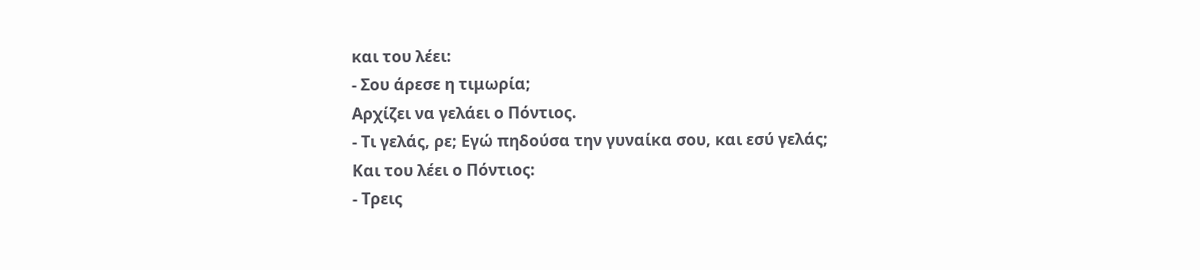και του λέει:
- Σου άρεσε η τιμωρία;
Αρχίζει να γελάει ο Πόντιος.
- Τι γελάς, ρε; Εγώ πηδούσα την γυναίκα σου, και εσύ γελάς;
Και του λέει ο Πόντιος:
- Τρεις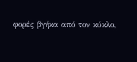φορές βγήκα από τον κύκλο,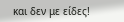και δεν με είδες!